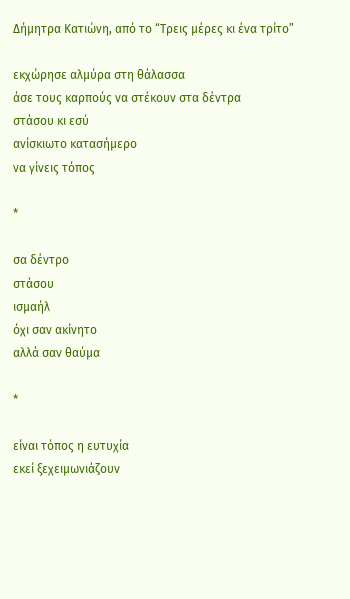Δήμητρα Κατιώνη, από το “Τρεις μέρες κι ένα τρίτο”

εκχώρησε αλμύρα στη θάλασσα
άσε τους καρπούς να στέκουν στα δέντρα
στάσου κι εσύ
ανίσκιωτο κατασήμερο
να γίνεις τόπος

*

σα δέντρο
στάσου
ισμαήλ
όχι σαν ακίνητο
αλλά σαν θαύμα

*

είναι τόπος η ευτυχία
εκεί ξεχειμωνιάζουν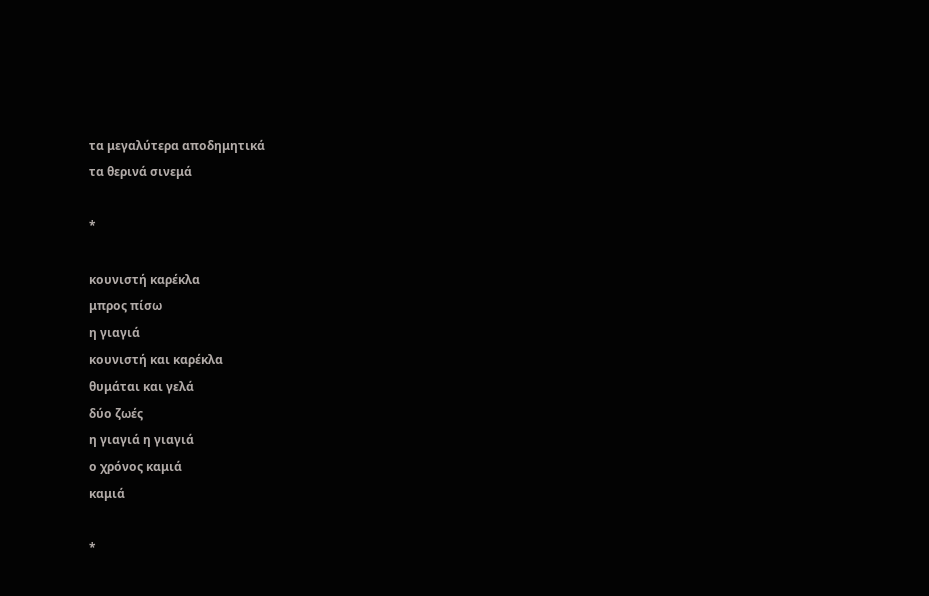τα μεγαλύτερα αποδημητικά
τα θερινά σινεμά

*

κουνιστή καρέκλα
μπρος πίσω
η γιαγιά
κουνιστή και καρέκλα
θυμάται και γελά
δύο ζωές
η γιαγιά η γιαγιά
ο χρόνος καμιά
καμιά

*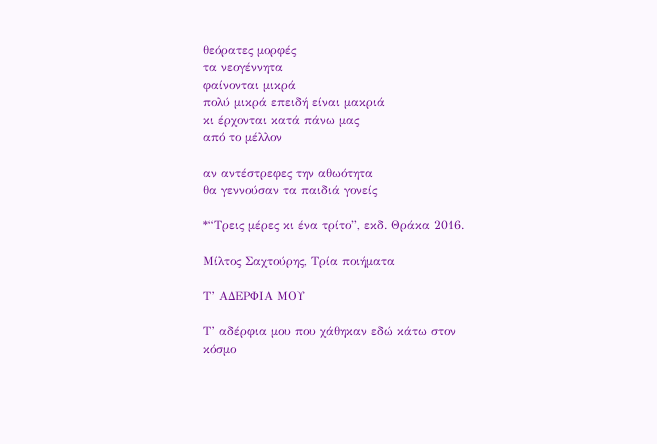θεόρατες μορφές
τα νεογέννητα
φαίνονται μικρά
πολύ μικρά επειδή είναι μακριά
κι έρχονται κατά πάνω μας
από το μέλλον

αν αντέστρεφες την αθωότητα
θα γεννούσαν τα παιδιά γονείς

*“Τρεις μέρες κι ένα τρίτο”, εκδ. Θράκα 2016.

Μίλτος Σαχτούρης, Τρία ποιήματα

Τ’ ΑΔΕΡΦΙΑ ΜΟΥ

Τ’ αδέρφια μου που χάθηκαν εδώ κάτω στον
κόσμο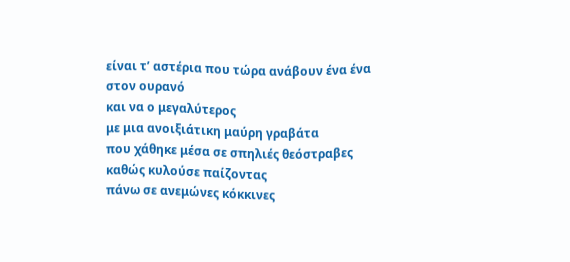είναι τ’ αστέρια που τώρα ανάβουν ένα ένα
στον ουρανό
και να ο μεγαλύτερος
με μια ανοιξιάτικη μαύρη γραβάτα
που χάθηκε μέσα σε σπηλιές θεόστραβες
καθώς κυλούσε παίζοντας
πάνω σε ανεμώνες κόκκινες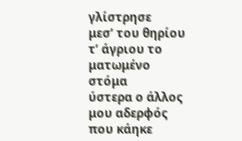γλίστρησε
μεσ’ του θηρίου τ’ άγριου το ματωμένο στόμα
ύστερα ο άλλος μου αδερφός που κάηκε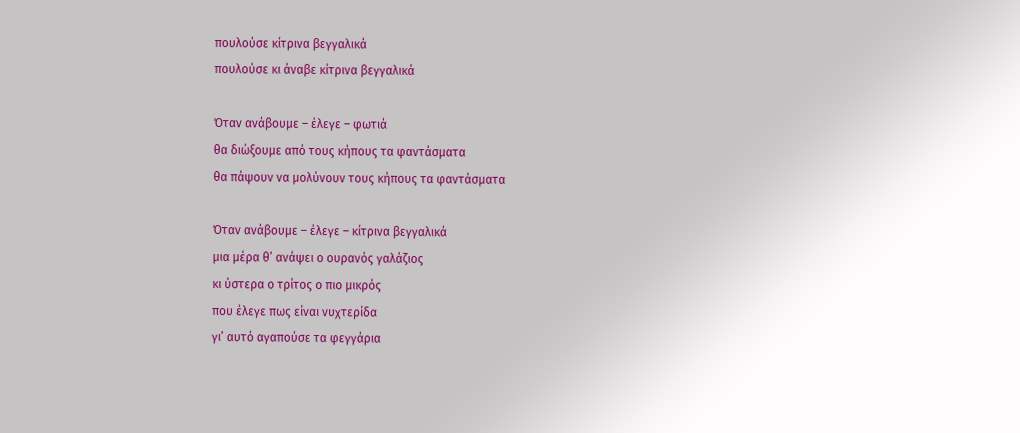πουλούσε κίτρινα βεγγαλικά
πουλούσε κι άναβε κίτρινα βεγγαλικά

Όταν ανάβουμε – έλεγε – φωτιά
θα διώξουμε από τους κήπους τα φαντάσματα
θα πάψουν να μολύνουν τους κήπους τα φαντάσματα

Όταν ανάβουμε – έλεγε – κίτρινα βεγγαλικά
μια μέρα θ’ ανάψει ο ουρανός γαλάζιος
κι ύστερα ο τρίτος ο πιο μικρός
που έλεγε πως είναι νυχτερίδα
γι’ αυτό αγαπούσε τα φεγγάρια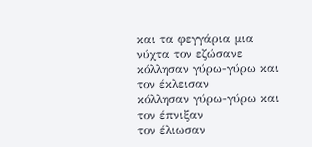και τα φεγγάρια μια νύχτα τον εζώσανε
κόλλησαν γύρω-γύρω και τον έκλεισαν
κόλλησαν γύρω-γύρω και τον έπνιξαν
τον έλιωσαν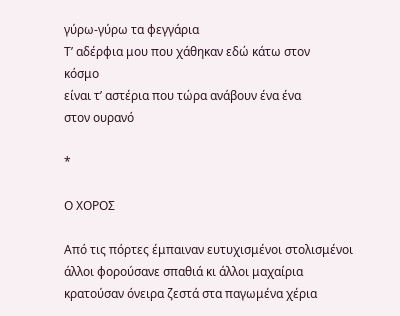γύρω-γύρω τα φεγγάρια
Τ’ αδέρφια μου που χάθηκαν εδώ κάτω στον
κόσμο
είναι τ’ αστέρια που τώρα ανάβουν ένα ένα
στον ουρανό

*

Ο ΧΟΡΟΣ

Από τις πόρτες έμπαιναν ευτυχισμένοι στολισμένοι
άλλοι φορούσανε σπαθιά κι άλλοι μαχαίρια
κρατούσαν όνειρα ζεστά στα παγωμένα χέρια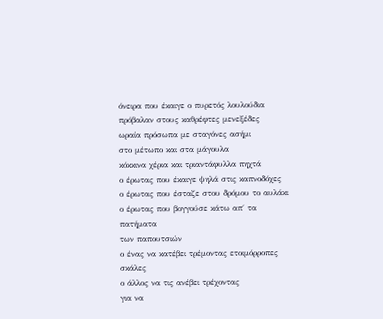όνειρα που έκαιγε ο πυρετός λουλούδια
πρόβαλαν στους καθρέφτες μενεξέδες
ωραία πρόσωπα με σταγόνες ασήμι
στο μέτωπο και στα μάγουλα
κόκκινα χέρια και τριαντάφυλλα πηχτά
ο έρωτας που έκαιγε ψηλά στις καπνοδόχες
ο έρωτας που έσταζε στου δρόμου το αυλάκι
ο έρωτας που βογγούσε κάτω απ΄ τα πατήματα
των παπουτσιών
ο ένας να κατέβει τρέμοντας ετοιμόρροπες σκάλες
ο άλλος να τις ανέβει τρέχοντας
για να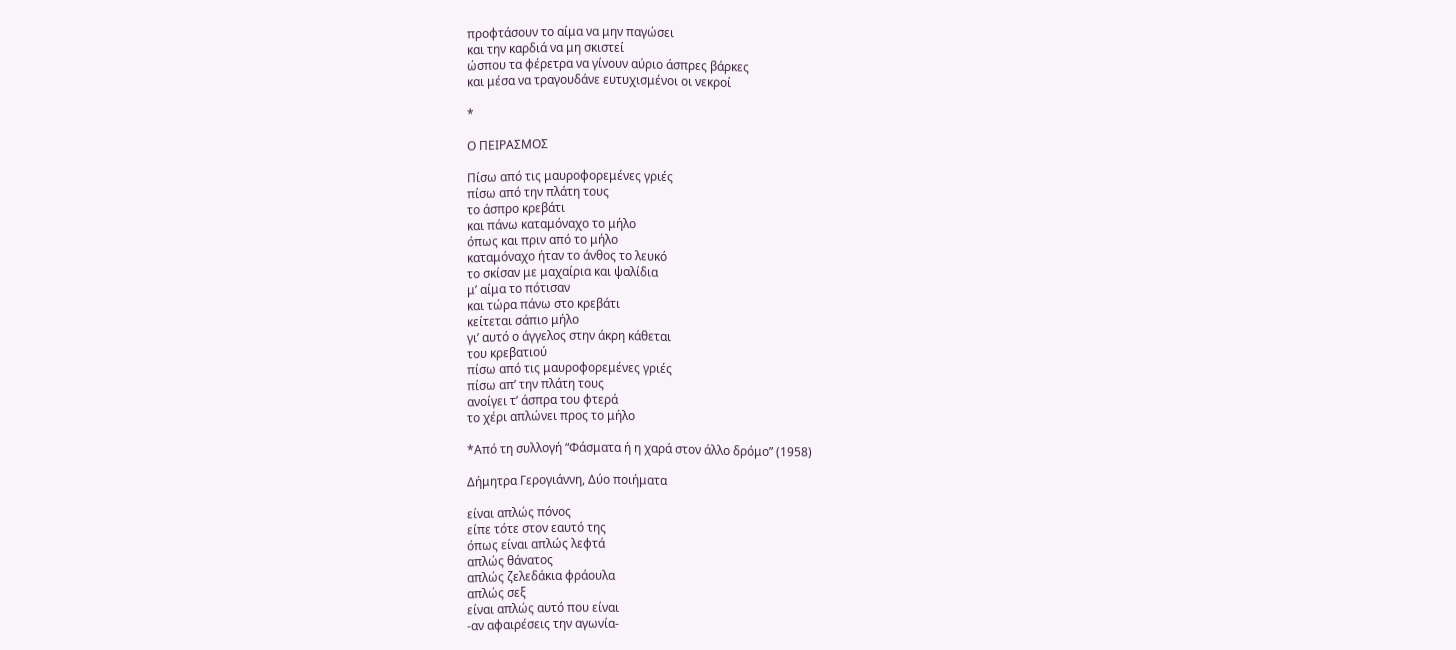προφτάσουν το αίμα να μην παγώσει
και την καρδιά να μη σκιστεί
ώσπου τα φέρετρα να γίνουν αύριο άσπρες βάρκες
και μέσα να τραγουδάνε ευτυχισμένοι οι νεκροί

*

Ο ΠΕΙΡΑΣΜΟΣ

Πίσω από τις μαυροφορεμένες γριές
πίσω από την πλάτη τους
το άσπρο κρεβάτι
και πάνω καταμόναχο το μήλο
όπως και πριν από το μήλο
καταμόναχο ήταν το άνθος το λευκό
το σκίσαν με μαχαίρια και ψαλίδια
μ’ αίμα το πότισαν
και τώρα πάνω στο κρεβάτι
κείτεται σάπιο μήλο
γι’ αυτό ο άγγελος στην άκρη κάθεται
του κρεβατιού
πίσω από τις μαυροφορεμένες γριές
πίσω απ’ την πλάτη τους
ανοίγει τ’ άσπρα του φτερά
το χέρι απλώνει προς το μήλο

*Από τη συλλογή “Φάσματα ή η χαρά στον άλλο δρόμο” (1958)

Δήμητρα Γερογιάννη, Δύο ποιήματα

είναι απλώς πόνος
είπε τότε στον εαυτό της
όπως είναι απλώς λεφτά
απλώς θάνατος
απλώς ζελεδάκια φράουλα
απλώς σεξ
είναι απλώς αυτό που είναι
-αν αφαιρέσεις την αγωνία-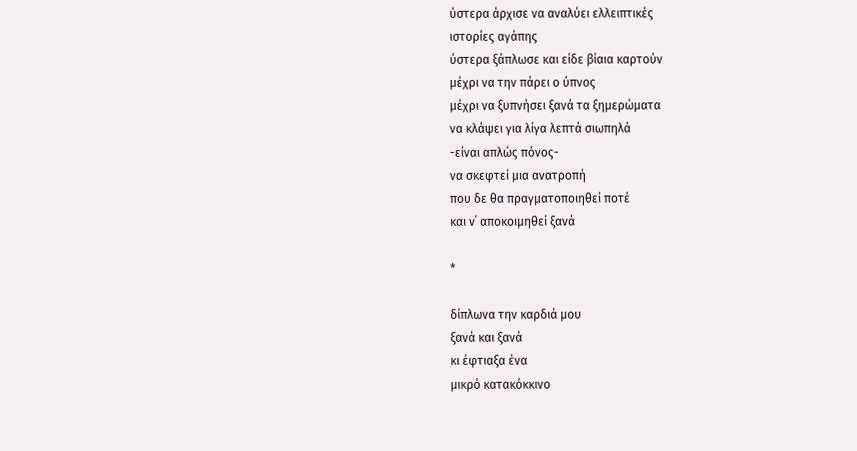ύστερα άρχισε να αναλύει ελλειπτικές
ιστορίες αγάπης
ύστερα ξάπλωσε και είδε βίαια καρτούν
μέχρι να την πάρει ο ύπνος
μέχρι να ξυπνήσει ξανά τα ξημερώματα
να κλάψει για λίγα λεπτά σιωπηλά
-είναι απλώς πόνος-
να σκεφτεί μια ανατροπή
που δε θα πραγματοποιηθεί ποτέ
και ν΄ αποκοιμηθεί ξανά

*

δίπλωνα την καρδιά μου
ξανά και ξανά
κι έφτιαξα ένα
μικρό κατακόκκινο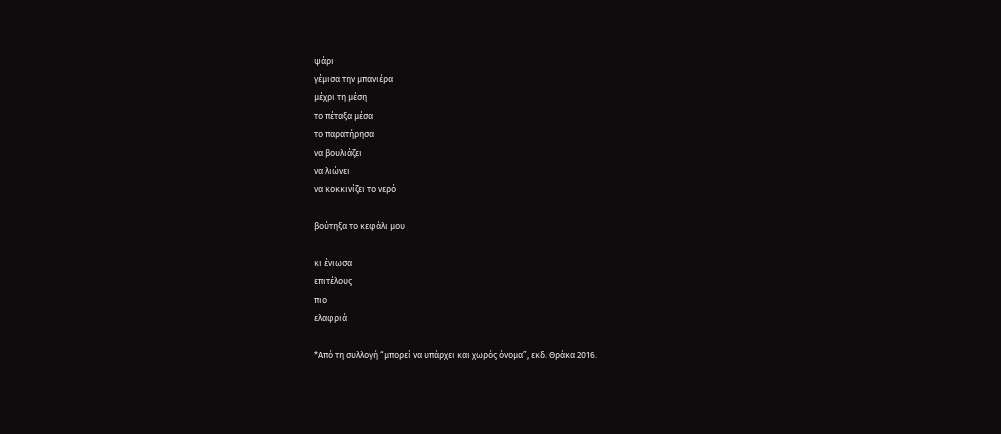ψάρι
γέμισα την μπανιέρα
μέχρι τη μέση
το πέταξα μέσα
το παρατήρησα
να βουλιάζει
να λιώνει
να κοκκινίζει το νερό

βούτηξα το κεφάλι μου

κι ένιωσα
επιτέλους
πιο
ελαφριά

*Από τη συλλογή “μπορεί να υπάρχει και χωρός όνομα”, εκδ. Θράκα 2016.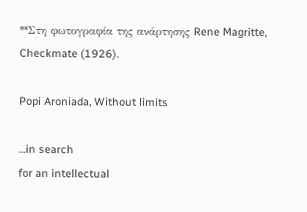**Στη φωτογραφία της ανάρτησης Rene Magritte, Checkmate (1926).

Popi Aroniada, Without limits

…in search
for an intellectual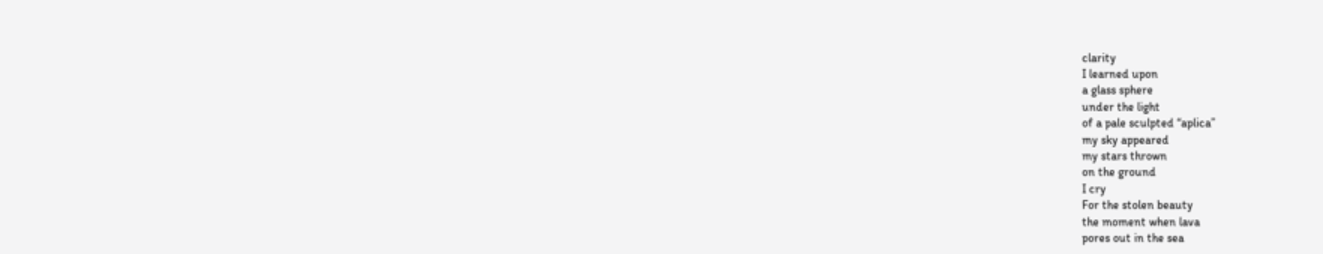clarity
I learned upon
a glass sphere
under the light
of a pale sculpted “aplica”
my sky appeared
my stars thrown
on the ground
I cry
For the stolen beauty
the moment when lava
pores out in the sea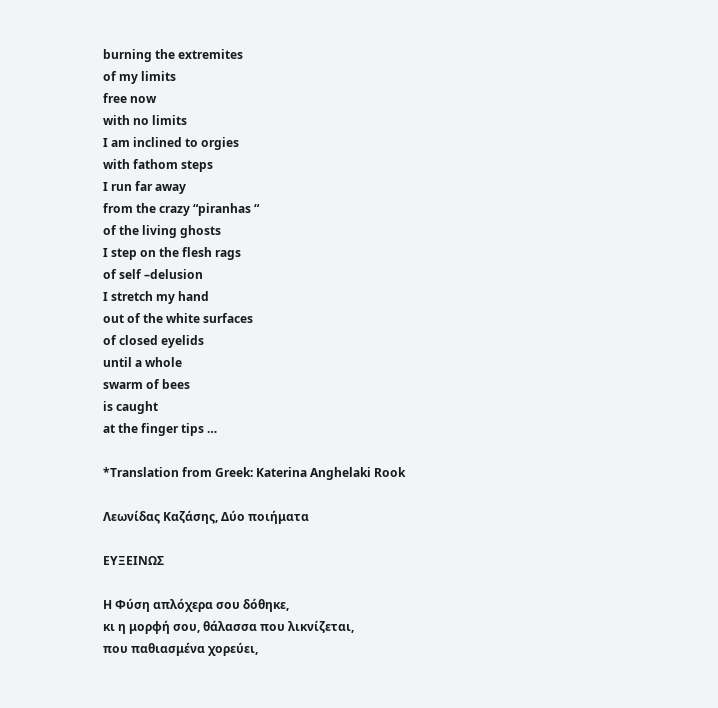burning the extremites
of my limits
free now
with no limits
I am inclined to orgies
with fathom steps
I run far away
from the crazy “piranhas “
of the living ghosts
I step on the flesh rags
of self –delusion
I stretch my hand
out of the white surfaces
of closed eyelids
until a whole
swarm of bees
is caught
at the finger tips …

*Translation from Greek: Katerina Anghelaki Rook

Λεωνίδας Καζάσης, Δύο ποιήματα

ΕΥΞΕΙΝΩΣ

Η Φύση απλόχερα σου δόθηκε,
κι η μορφή σου, θάλασσα που λικνίζεται,
που παθιασμένα χορεύει,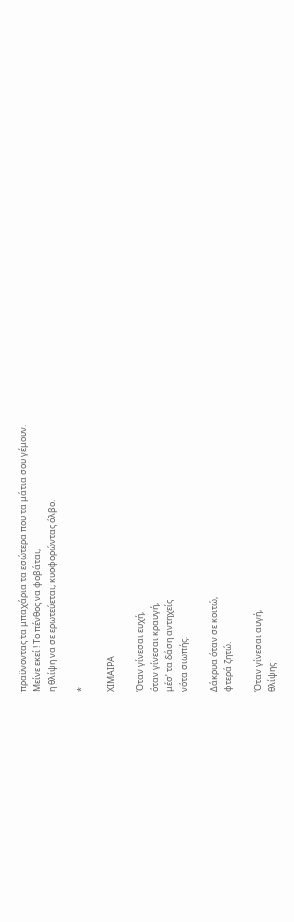πραϋνοντας τα μπαχάρια τα εσώτερα που τα μάτια σου γέμουν.
Μείνε εκεί ! Το πένθος να φοβάται,
η θλίψη να σε ερωτεύεται, κυοφορώντας όλβο.

*

ΧΙΜΑΙΡΑ

Όταν γίνεσαι ευχή,
όταν γίνεσαι κραυγή,
μέσ’ τα δάση αντηχείς
νότα σιωπής.

Δάκρυα όταν σε κοιτώ,
φτερά ζητώ.

Όταν γίνεσαι αυγή,
θλίψης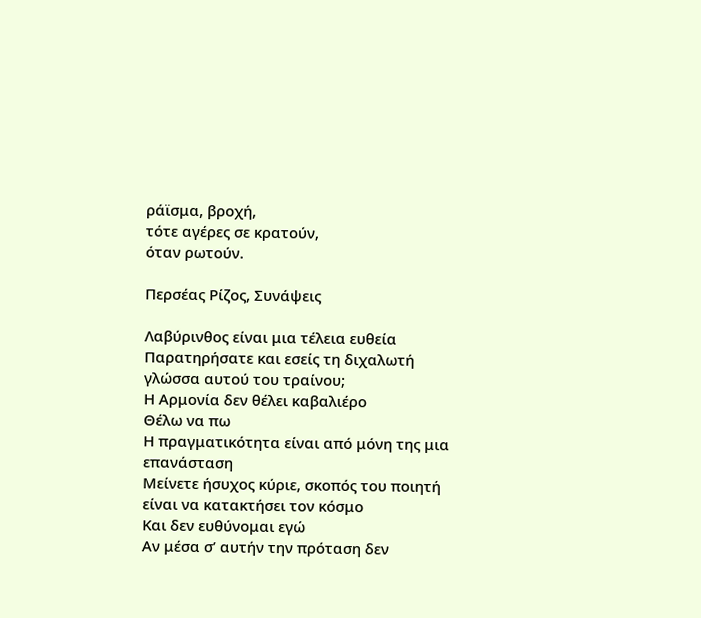ράϊσμα, βροχή,
τότε αγέρες σε κρατούν,
όταν ρωτούν.

Περσέας Ρίζος, Συνάψεις

Λαβύρινθος είναι μια τέλεια ευθεία
Παρατηρήσατε και εσείς τη διχαλωτή γλώσσα αυτού του τραίνου;
Η Αρμονία δεν θέλει καβαλιέρο
Θέλω να πω
Η πραγματικότητα είναι από μόνη της μια επανάσταση
Μείνετε ήσυχος κύριε, σκοπός του ποιητή είναι να κατακτήσει τον κόσμο
Και δεν ευθύνομαι εγώ
Αν μέσα σ’ αυτήν την πρόταση δεν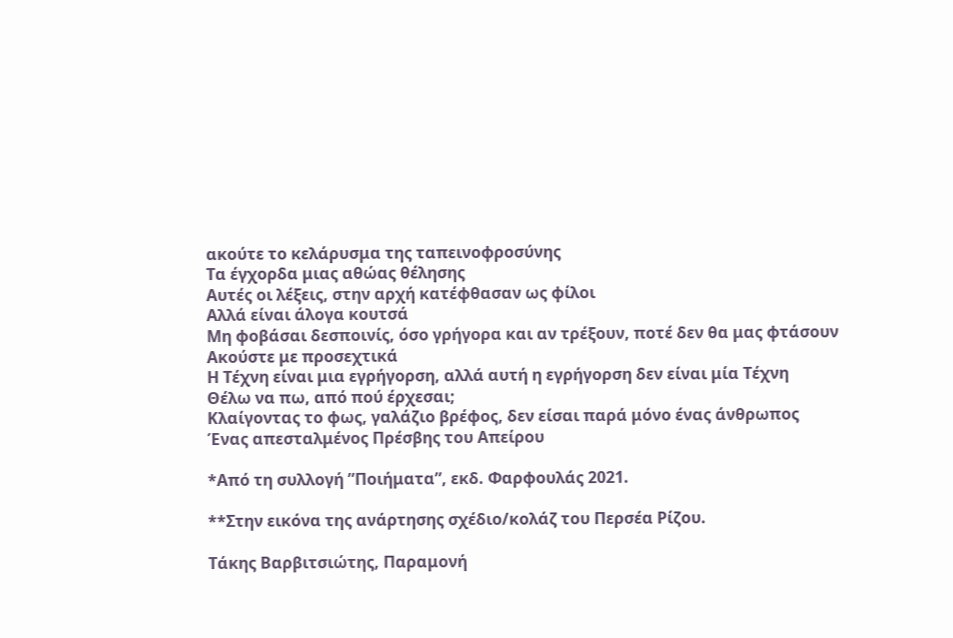ακούτε το κελάρυσμα της ταπεινοφροσύνης
Τα έγχορδα μιας αθώας θέλησης
Αυτές οι λέξεις, στην αρχή κατέφθασαν ως φίλοι
Αλλά είναι άλογα κουτσά
Μη φοβάσαι δεσποινίς, όσο γρήγορα και αν τρέξουν, ποτέ δεν θα μας φτάσουν
Ακούστε με προσεχτικά
Η Τέχνη είναι μια εγρήγορση, αλλά αυτή η εγρήγορση δεν είναι μία Τέχνη
Θέλω να πω, από πού έρχεσαι;
Κλαίγοντας το φως, γαλάζιο βρέφος, δεν είσαι παρά μόνο ένας άνθρωπος
Ένας απεσταλμένος Πρέσβης του Απείρου

*Από τη συλλογή ”Ποιήματα”, εκδ. Φαρφουλάς 2021.

**Στην εικόνα της ανάρτησης σχέδιο/κολάζ του Περσέα Ρίζου.

Τάκης Βαρβιτσιώτης, Παραμονή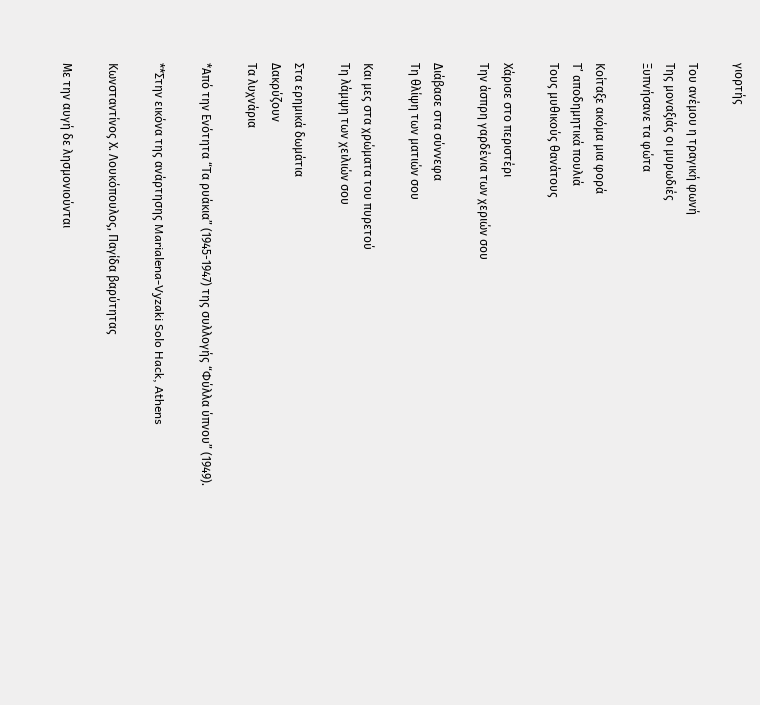γιορτής

Του ανέμου η τραγική φωνή
Της μοναξιάς οι μυρωδιές
Ξυπνήσανε τα φώτα

Κοίταξε ακόμα μια φορά
Τ’ αποδημητικά πουλιά
Τους μυθικούς θανάτους

Χάρισε στο περιστέρι
Την άσπρη γαρδένια των χεριών σου

Διάβασε στα σύννεφα
Τη θλίψη των ματιών σου

Και μες στα χρώματα του πυρετού
Τη λάμψη των χειλιών σου

Στα ερημικά δωμάτια
Δακρύζουν
Τα λυχνάρια

*Από την Ενότητα “Τα ρυάκια” (1945-1947) της συλλογής “Φύλλα ύπνου” (1949).

**Στην εικόνα της ανάρτησης Marialena-Vyzaki Solo Hack, Athens

Κωνσταντίνος Χ. Λουκόπουλος, Παγίδα βαρύτητας

Με την αυγή δε λησμονιούνται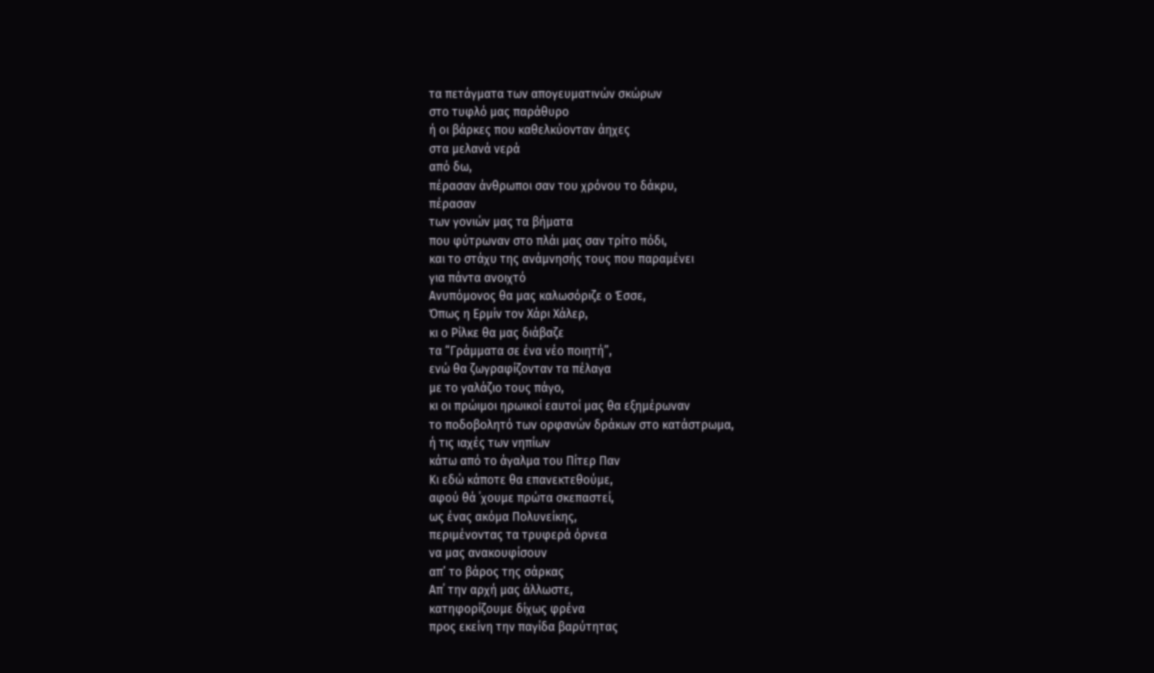τα πετάγματα των απογευματινών σκώρων
στο τυφλό μας παράθυρο
ή οι βάρκες που καθελκύονταν άηχες
στα μελανά νερά
από δω,
πέρασαν άνθρωποι σαν του χρόνου το δάκρυ,
πέρασαν
των γονιών μας τα βήματα
που φύτρωναν στο πλάι μας σαν τρίτο πόδι,
και το στάχυ της ανάμνησής τους που παραμένει
για πάντα ανοιχτό
Ανυπόμονος θα μας καλωσόριζε ο Έσσε,
Όπως η Ερμίν τον Χάρι Χάλερ,
κι ο Ρίλκε θα μας διάβαζε
τα “Γράμματα σε ένα νέο ποιητή”,
ενώ θα ζωγραφίζονταν τα πέλαγα
με το γαλάζιο τους πάγο,
κι οι πρώιμοι ηρωικοί εαυτοί μας θα εξημέρωναν
το ποδοβολητό των ορφανών δράκων στο κατάστρωμα,
ή τις ιαχές των νηπίων
κάτω από το άγαλμα του Πίτερ Παν
Κι εδώ κάποτε θα επανεκτεθούμε,
αφού θά ΄χουμε πρώτα σκεπαστεί,
ως ένας ακόμα Πολυνείκης,
περιμένοντας τα τρυφερά όρνεα
να μας ανακουφίσουν
απ’ το βάρος της σάρκας
Απ΄ την αρχή μας άλλωστε,
κατηφορίζουμε δίχως φρένα
προς εκείνη την παγίδα βαρύτητας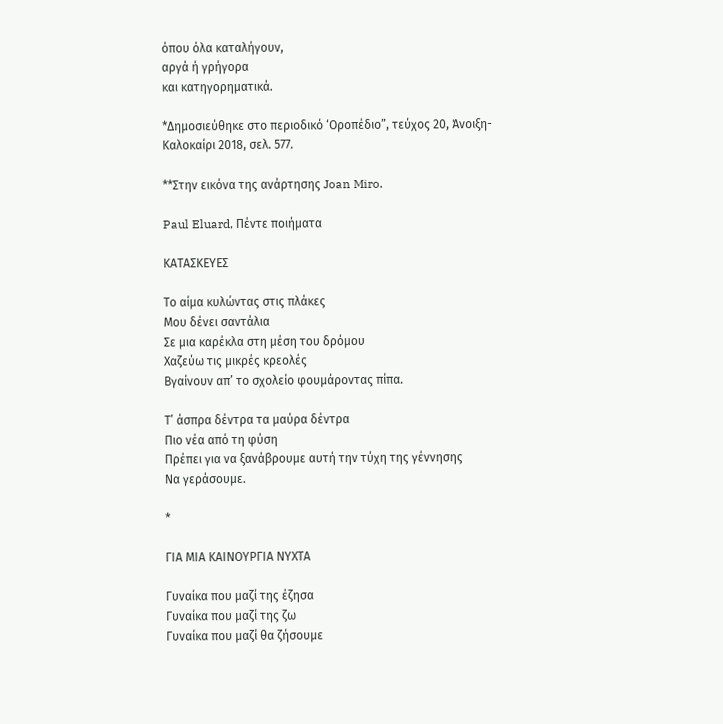όπου όλα καταλήγουν,
αργά ή γρήγορα
και κατηγορηματικά.

*Δημοσιεύθηκε στο περιοδικό ‘Οροπέδιο”, τεύχος 20, Άνοιξη-Καλοκαίρι 2018, σελ. 577.

**Στην εικόνα της ανάρτησης Joan Miro.

Paul Eluard, Πέντε ποιήματα

ΚΑΤΑΣΚΕΥΕΣ

Το αίμα κυλώντας στις πλάκες
Μου δένει σαντάλια
Σε μια καρέκλα στη μέση του δρόμου
Χαζεύω τις μικρές κρεολές
Βγαίνουν απ’ το σχολείο φουμάροντας πίπα.

Τ’ άσπρα δέντρα τα μαύρα δέντρα
Πιο νέα από τη φύση
Πρέπει για να ξανάβρουμε αυτή την τύχη της γέννησης
Να γεράσουμε.

*

ΓΙΑ ΜΙΑ ΚΑIΝΟΥΡΓΙΑ ΝΥΧΤΑ

Γυναίκα που μαζί της έζησα
Γυναίκα που μαζί της ζω
Γυναίκα που μαζί θα ζήσουμε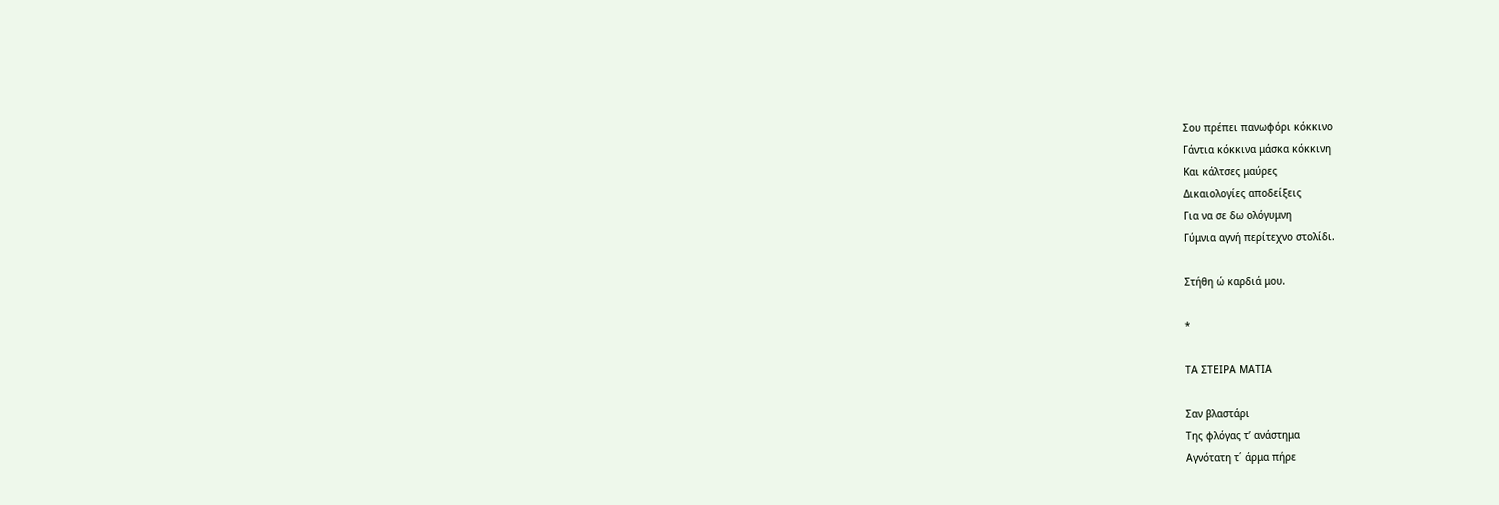Σου πρέπει πανωφόρι κόκκινο
Γάντια κόκκινα μάσκα κόκκινη
Και κάλτσες μαύρες
Δικαιολογίες αποδείξεις
Για να σε δω ολόγυμνη
Γύμνια αγνή περίτεχνο στολίδι.

Στήθη ώ καρδιά μου.

*

ΤΑ ΣΤΕΙΡΑ ΜΑΤΙΑ

Σαν βλαστάρι
Της φλόγας τ’ ανάστημα
Αγνότατη τ΄ άρμα πήρε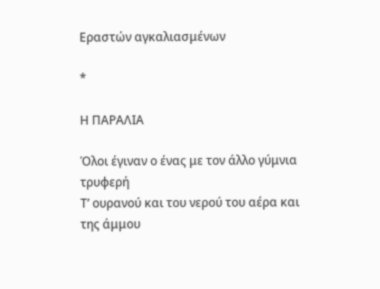Εραστών αγκαλιασμένων

*

Η ΠΑΡΑΛΙΑ

Όλοι έγιναν ο ένας με τον άλλο γύμνια τρυφερή
Τ’ ουρανού και του νερού του αέρα και της άμμου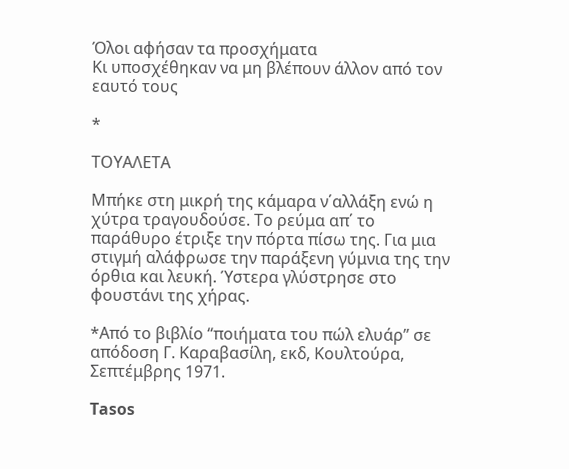Όλοι αφήσαν τα προσχήματα
Κι υποσχέθηκαν να μη βλέπουν άλλον από τον εαυτό τους

*

ΤΟΥΑΛΕΤΑ

Μπήκε στη μικρή της κάμαρα ν΄αλλάξη ενώ η χύτρα τραγουδούσε. Το ρεύμα απ΄ το παράθυρο έτριξε την πόρτα πίσω της. Για μια στιγμή αλάφρωσε την παράξενη γύμνια της την όρθια και λευκή. Ύστερα γλύστρησε στο φουστάνι της χήρας.

*Από το βιβλίο “ποιήματα του πώλ ελυάρ” σε απόδοση Γ. Καραβασίλη, εκδ, Κουλτούρα, Σεπτέμβρης 1971.

Tasos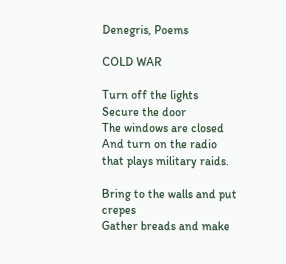Denegris, Poems

COLD WAR

Turn off the lights
Secure the door
The windows are closed
And turn on the radio that plays military raids.

Bring to the walls and put crepes
Gather breads and make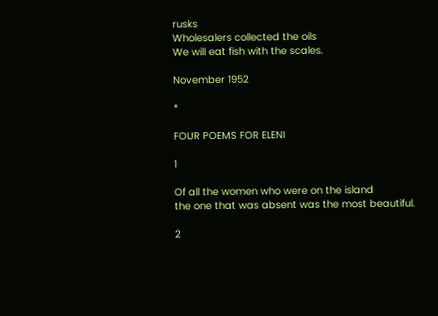rusks
Wholesalers collected the oils
We will eat fish with the scales.

November 1952

*

FOUR POEMS FOR ELENI

1

Of all the women who were on the island
the one that was absent was the most beautiful.

2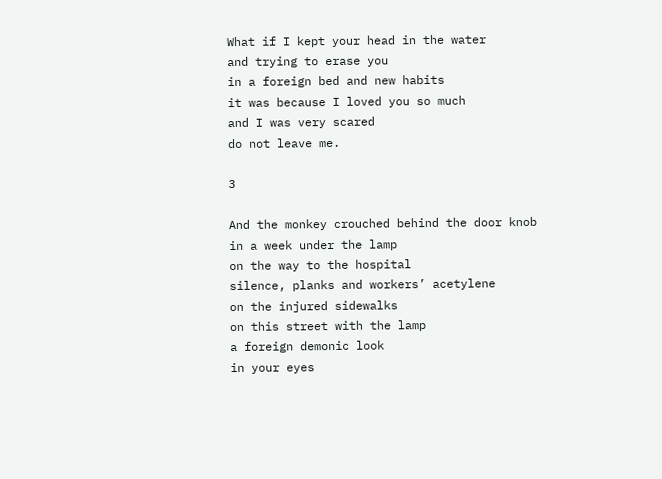What if I kept your head in the water
and trying to erase you
in a foreign bed and new habits
it was because I loved you so much
and I was very scared
do not leave me.

3

And the monkey crouched behind the door knob
in a week under the lamp
on the way to the hospital
silence, planks and workers’ acetylene
on the injured sidewalks
on this street with the lamp
a foreign demonic look
in your eyes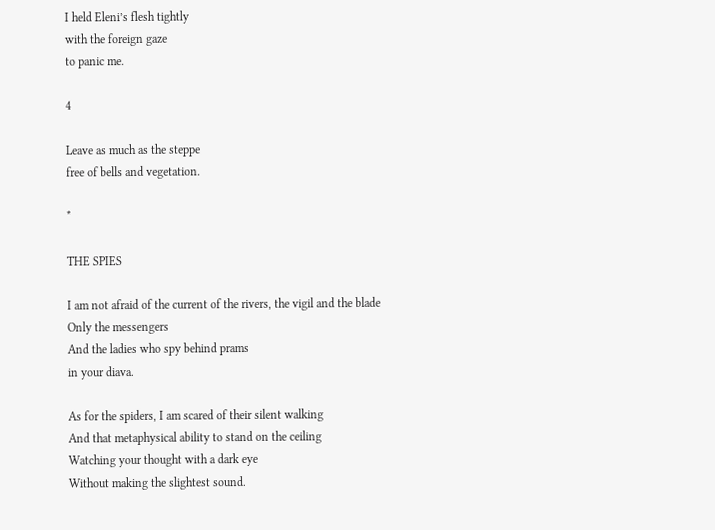I held Eleni’s flesh tightly
with the foreign gaze
to panic me.

4

Leave as much as the steppe
free of bells and vegetation.

*

THE SPIES

I am not afraid of the current of the rivers, the vigil and the blade
Only the messengers
And the ladies who spy behind prams
in your diava.

As for the spiders, I am scared of their silent walking
And that metaphysical ability to stand on the ceiling
Watching your thought with a dark eye
Without making the slightest sound.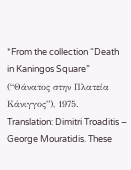*From the collection “Death in Kaningos Square” (“Θάνατος στην Πλατεία Κάνιγγος”), 1975. Translation: Dimitri Troaditis – George Mouratidis. These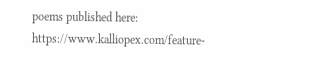poems published here: https://www.kalliopex.com/feature-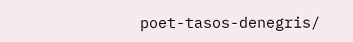poet-tasos-denegris/